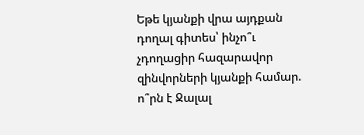Եթե կյանքի վրա այդքան դողալ գիտես՝ ինչո՞ւ չդողացիր հազարավոր զինվորների կյանքի համար. ո՞րն է Ջալալ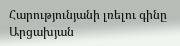Հարությունյանի լռելու գինը
Արցախյան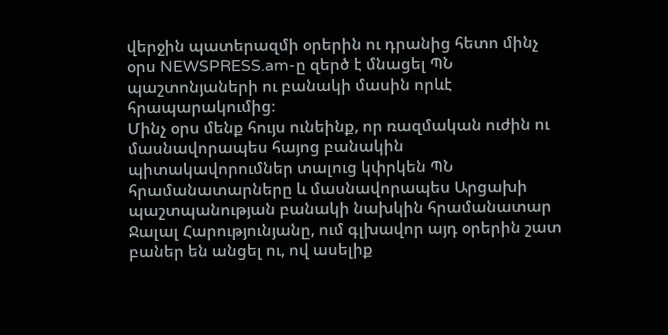վերջին պատերազմի օրերին ու դրանից հետո մինչ օրս NEWSPRESS.am-ը զերծ է մնացել ՊՆ պաշտոնյաների ու բանակի մասին որևէ հրապարակումից։
Մինչ օրս մենք հույս ունեինք, որ ռազմական ուժին ու մասնավորապես հայոց բանակին պիտակավորումներ տալուց կփրկեն ՊՆ հրամանատարները և մասնավորապես Արցախի պաշտպանության բանակի նախկին հրամանատար Ջալալ Հարությունյանը, ում գլխավոր այդ օրերին շատ բաներ են անցել ու, ով ասելիք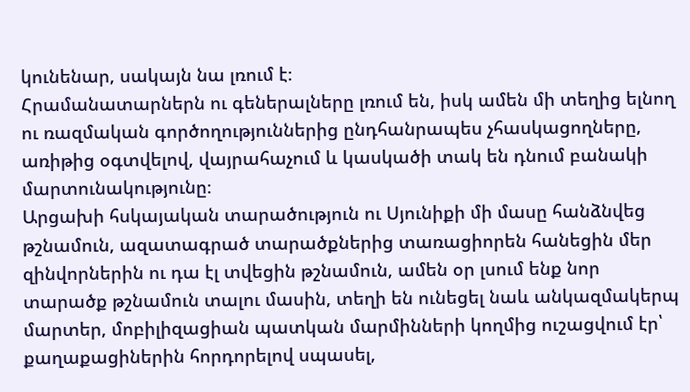կունենար, սակայն նա լռում է։
Հրամանատարներն ու գեներալները լռում են, իսկ ամեն մի տեղից ելնող ու ռազմական գործողություններից ընդհանրապես չհասկացողները, առիթից օգտվելով, վայրահաչում և կասկածի տակ են դնում բանակի մարտունակությունը։
Արցախի հսկայական տարածություն ու Սյունիքի մի մասը հանձնվեց թշնամուն, ազատագրած տարածքներից տառացիորեն հանեցին մեր զինվորներին ու դա էլ տվեցին թշնամուն, ամեն օր լսում ենք նոր տարածք թշնամուն տալու մասին, տեղի են ունեցել նաև անկազմակերպ մարտեր, մոբիլիզացիան պատկան մարմինների կողմից ուշացվում էր՝ քաղաքացիներին հորդորելով սպասել,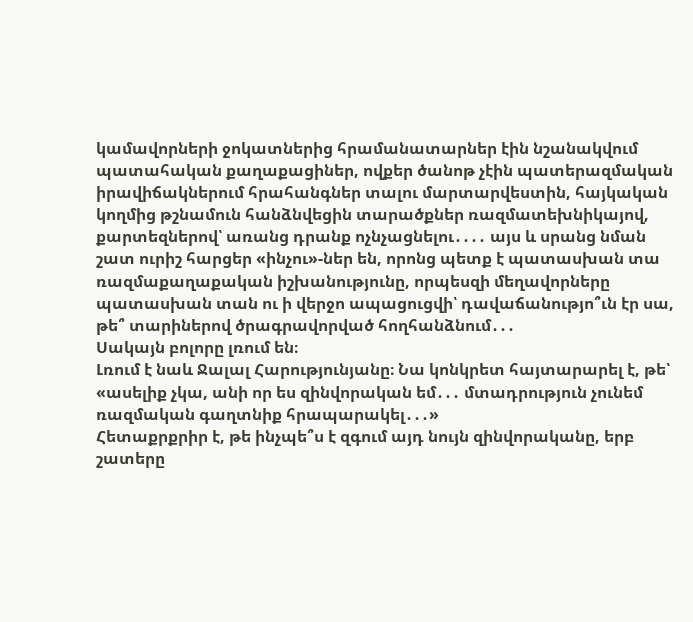կամավորների ջոկատներից հրամանատարներ էին նշանակվում պատահական քաղաքացիներ, ովքեր ծանոթ չէին պատերազմական իրավիճակներում հրահանգներ տալու մարտարվեստին, հայկական կողմից թշնամուն հանձնվեցին տարածքներ ռազմատեխնիկայով, քարտեզներով՝ առանց դրանք ոչնչացնելու․․․․ այս և սրանց նման շատ ուրիշ հարցեր «ինչու»-ներ են, որոնց պետք է պատասխան տա ռազմաքաղաքական իշխանությունը, որպեսզի մեղավորները պատասխան տան ու ի վերջո ապացուցվի՝ դավաճանությո՞ւն էր սա, թե՞ տարիներով ծրագրավորված հողհանձնում․․․
Սակայն բոլորը լռում են։
Լռում է նաև Ջալալ Հարությունյանը։ Նա կոնկրետ հայտարարել է, թե՝
«ասելիք չկա, անի որ ես զինվորական եմ․․․ մտադրություն չունեմ ռազմական գաղտնիք հրապարակել․․․»
Հետաքրքրիր է, թե ինչպե՞ս է զգում այդ նույն զինվորականը, երբ շատերը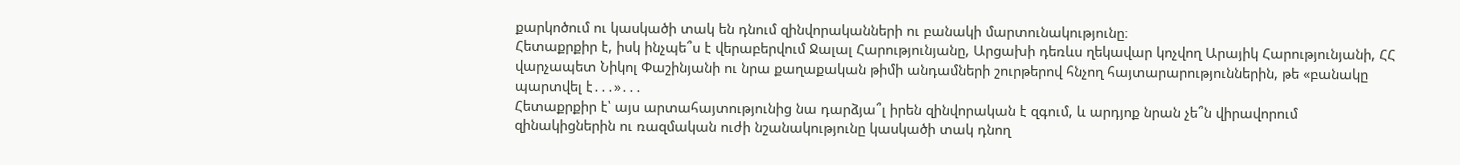քարկոծում ու կասկածի տակ են դնում զինվորականների ու բանակի մարտունակությունը։
Հետաքրքիր է, իսկ ինչպե՞ս է վերաբերվում Ջալալ Հարությունյանը, Արցախի դեռևս ղեկավար կոչվող Արայիկ Հարությունյանի, ՀՀ վարչապետ Նիկոլ Փաշինյանի ու նրա քաղաքական թիմի անդամների շուրթերով հնչող հայտարարություններին, թե «բանակը պարտվել է․․․»․․․
Հետաքրքիր է՝ այս արտահայտությունից նա դարձյա՞լ իրեն զինվորական է զգում, և արդյոք նրան չե՞ն վիրավորում զինակիցներին ու ռազմական ուժի նշանակությունը կասկածի տակ դնող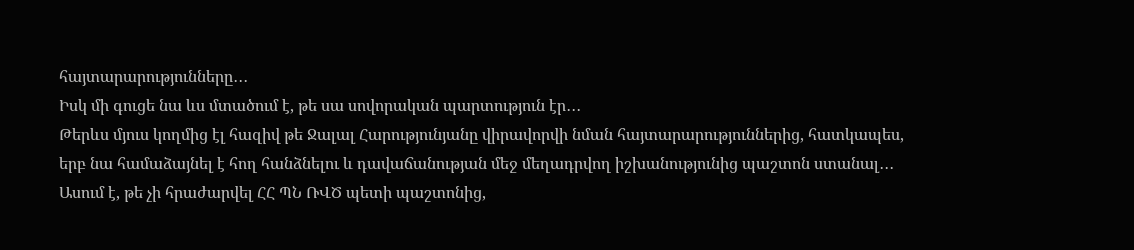հայտարարությունները․․․
Իսկ մի գուցե նա ևս մտածում է, թե սա սովորական պարտություն էր․․․
Թերևս մյուս կողմից էլ հազիվ թե Ջալալ Հարությունյանը վիրավորվի նման հայտարարություններից, հատկապես, երբ նա համաձայնել է հող հանձնելու և դավաճանության մեջ մեղադրվող իշխանությունից պաշտոն ստանալ․․․
Ասում է, թե չի հրաժարվել ՀՀ ՊՆ ՌՎԾ պետի պաշտոնից,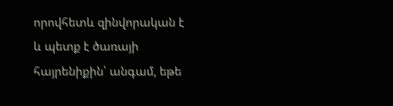որովհետև զինվորական է և պետք է ծառայի հայրենիքին՝ անգամ, եթե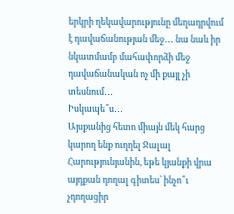երկրի ղեկավարությունը մեղադրվում է դավաճանության մեջ․․․ նա նաև իր նկատմամբ մահափորձի մեջ դավաճանական ոչ մի քայլ չի տեսնում․․․
Իսկապե՞ս․․․
Այսքանից հետո միայն մեկ հարց կարող ենք ուղղել Ջալալ Հարությունյանին, եթե կյանքի վրա այդքան դողալ գիտես՝ ինչո՞ւ չդողացիր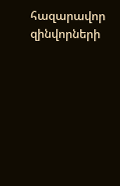հազարավոր զինվորների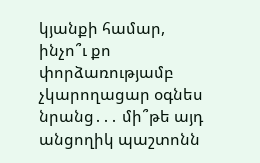կյանքի համար, ինչո՞ւ քո փորձառությամբ չկարողացար օգնես նրանց․․․ մի՞թե այդ անցողիկ պաշտոնն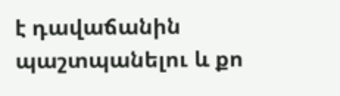է դավաճանին պաշտպանելու և քո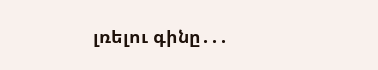լռելու գինը․․․